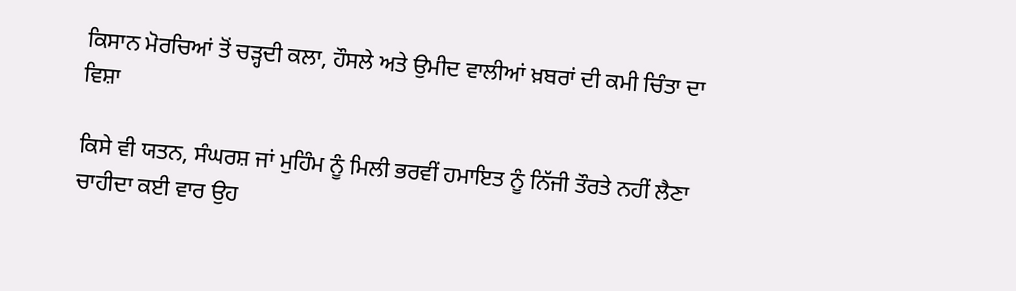ਕਿਸਾਨ ਮੋਰਚਿਆਂ ਤੋਂ ਚੜ੍ਹਦੀ ਕਲਾ, ਹੌਸਲੇ ਅਤੇ ਉਮੀਦ ਵਾਲੀਆਂ ਖ਼ਬਰਾਂ ਦੀ ਕਮੀ ਚਿੰਤਾ ਦਾ ਵਿਸ਼ਾ

ਕਿਸੇ ਵੀ ਯਤਨ, ਸੰਘਰਸ਼ ਜਾਂ ਮੁਹਿੰਮ ਨੂੰ ਮਿਲੀ ਭਰਵੀਂ ਹਮਾਇਤ ਨੂੰ ਨਿੱਜੀ ਤੌਰਤੇ ਨਹੀਂ ਲੈਣਾ ਚਾਹੀਦਾ ਕਈ ਵਾਰ ਉਹ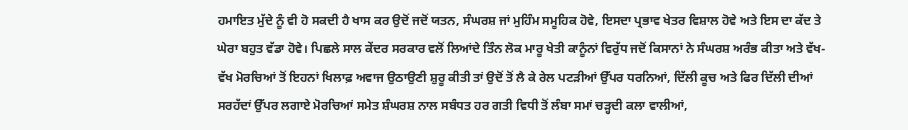ਹਮਾਇਤ ਮੁੱਦੇ ਨੂੰ ਵੀ ਹੋ ਸਕਦੀ ਹੈ ਖਾਸ ਕਰ ਉਦੋਂ ਜਦੋਂ ਯਤਨ, ਸੰਘਰਸ਼ ਜਾਂ ਮੁਹਿੰਮ ਸਮੂਹਿਕ ਹੋਵੇ, ਇਸਦਾ ਪ੍ਰਭਾਵ ਖੇਤਰ ਵਿਸ਼ਾਲ ਹੋਵੇ ਅਤੇ ਇਸ ਦਾ ਕੱਦ ਤੇ ਘੇਰਾ ਬਹੁਤ ਵੱਡਾ ਹੋਵੇ। ਪਿਛਲੇ ਸਾਲ ਕੇਂਦਰ ਸਰਕਾਰ ਵਲੋਂ ਲਿਆਂਦੇ ਤਿੰਨ ਲੋਕ ਮਾਰੂ ਖੇਤੀ ਕਾਨੂੰਨਾਂ ਵਿਰੁੱਧ ਜਦੋਂ ਕਿਸਾਨਾਂ ਨੇ ਸੰਘਰਸ਼ ਅਰੰਭ ਕੀਤਾ ਅਤੇ ਵੱਖ-ਵੱਖ ਮੋਰਚਿਆਂ ਤੋਂ ਇਹਨਾਂ ਖਿਲਾਫ਼ ਅਵਾਜ ਉਠਾਉਣੀ ਸ਼ੁਰੂ ਕੀਤੀ ਤਾਂ ਉਦੋਂ ਤੋਂ ਲੈ ਕੇ ਰੇਲ ਪਟੜੀਆਂ ਉੱਪਰ ਧਰਨਿਆਂ, ਦਿੱਲੀ ਕੂਚ ਅਤੇ ਫਿਰ ਦਿੱਲੀ ਦੀਆਂ ਸਰਹੱਦਾਂ ਉੱਪਰ ਲਗਾਏ ਮੋਰਚਿਆਂ ਸਮੇਤ ਸ਼ੰਘਰਸ਼ ਨਾਲ ਸਬੰਧਤ ਹਰ ਗਤੀ ਵਿਧੀ ਤੋਂ ਲੰਬਾ ਸਮਾਂ ਚੜ੍ਹਦੀ ਕਲਾ ਵਾਲੀਆਂ,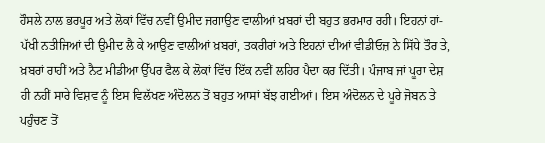ਹੌਸਲੇ ਨਾਲ ਭਰਪੂਰ ਅਤੇ ਲੋਕਾਂ ਵਿੱਚ ਨਵੀਂ ਉਮੀਦ ਜਗਾਉਣ ਵਾਲੀਆਂ ਖ਼ਬਰਾਂ ਦੀ ਬਹੁਤ ਭਰਮਾਰ ਰਹੀ। ਇਹਨਾਂ ਹਾਂ-ਪੱਖੀ ਨਤੀਜਿਆਂ ਦੀ ਉਮੀਦ ਲੈ ਕੇ ਆਉਣ ਵਾਲੀਆਂ ਖ਼ਬਰਾਂ, ਤਕਰੀਰਾਂ ਅਤੇ ਇਹਨਾਂ ਦੀਆਂ ਵੀਡੀਓਜ਼ ਨੇ ਸਿੱਧੇ ਤੌਰ ਤੇ, ਖ਼ਬਰਾਂ ਰਾਹੀਂ ਅਤੇ ਨੈਟ ਮੀਡੀਆ ਉੱਪਰ ਫੈਲ ਕੇ ਲੋਕਾਂ ਵਿੱਚ ਇੱਕ ਨਵੀਂ ਲਹਿਰ ਪੈਦਾ ਕਰ ਦਿੱਤੀ। ਪੰਜਾਬ ਜਾਂ ਪੂਰਾ ਦੇਸ਼ ਹੀ ਨਹੀਂ ਸਾਰੇ ਵਿਸ਼ਵ ਨੂੰ ਇਸ ਵਿਲੱਖਣ ਅੰਦੋਲਨ ਤੋਂ ਬਹੁਤ ਆਸਾਂ ਬੱਝ ਗਈਆਂ। ਇਸ ਅੰਦੋਲਨ ਦੇ ਪੂਰੇ ਜੋਬਨ ਤੇ ਪਹੁੰਚਣ ਤੋਂ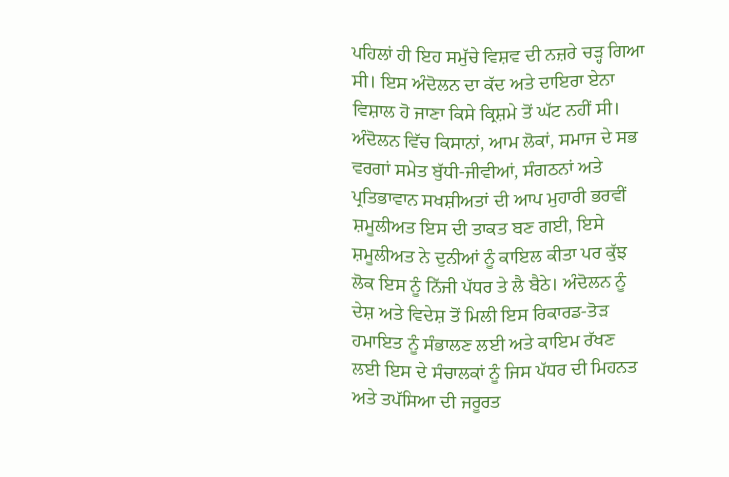ਪਹਿਲਾਂ ਹੀ ਇਹ ਸਮੁੱਚੇ ਵਿਸ਼ਵ ਦੀ ਨਜ਼ਰੇ ਚੜ੍ਹ ਗਿਆ ਸੀ। ਇਸ ਅੰਦੋਲਨ ਦਾ ਕੱਦ ਅਤੇ ਦਾਇਰਾ ਏਨਾ ਵਿਸ਼ਾਲ ਹੋ ਜਾਣਾ ਕਿਸੇ ਕ੍ਰਿਸ਼ਮੇ ਤੋਂ ਘੱਟ ਨਹੀਂ ਸੀ। ਅੰਦੋਲਨ ਵਿੱਚ ਕਿਸਾਨਾਂ, ਆਮ ਲੋਕਾਂ, ਸਮਾਜ ਦੇ ਸਭ ਵਰਗਾਂ ਸਮੇਤ ਬੁੱਧੀ-ਜੀਵੀਆਂ, ਸੰਗਠਨਾਂ ਅਤੇ ਪ੍ਰਤਿਭਾਵਾਨ ਸਖਸ਼ੀਅਤਾਂ ਦੀ ਆਪ ਮੁਹਾਰੀ ਭਰਵੀਂ ਸ਼ਮੂਲੀਅਤ ਇਸ ਦੀ ਤਾਕਤ ਬਣ ਗਈ, ਇਸੇ ਸ਼ਮੂਲੀਅਤ ਨੇ ਦੁਨੀਆਂ ਨੂੰ ਕਾਇਲ ਕੀਤਾ ਪਰ ਕੁੱਝ ਲੋਕ ਇਸ ਨੂੰ ਨਿੱਜੀ ਪੱਧਰ ਤੇ ਲੈ ਬੈਠੇ। ਅੰਦੋਲਨ ਨੂੰ ਦੇਸ਼ ਅਤੇ ਵਿਦੇਸ਼ ਤੋਂ ਮਿਲੀ ਇਸ ਰਿਕਾਰਡ-ਤੋੜ ਹਮਾਇਤ ਨੂੰ ਸੰਭਾਲਣ ਲਈ ਅਤੇ ਕਾਇਮ ਰੱਖਣ ਲਈ ਇਸ ਦੇ ਸੰਚਾਲਕਾਂ ਨੂੰ ਜਿਸ ਪੱਧਰ ਦੀ ਮਿਹਨਤ ਅਤੇ ਤਪੱਸਿਆ ਦੀ ਜਰੂਰਤ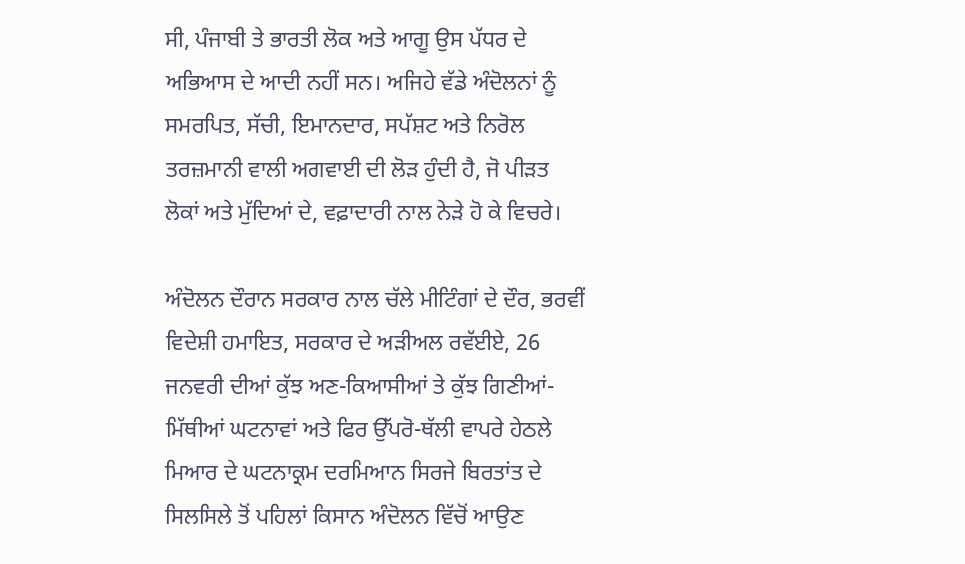ਸੀ, ਪੰਜਾਬੀ ਤੇ ਭਾਰਤੀ ਲੋਕ ਅਤੇ ਆਗੂ ਉਸ ਪੱਧਰ ਦੇ ਅਭਿਆਸ ਦੇ ਆਦੀ ਨਹੀਂ ਸਨ। ਅਜਿਹੇ ਵੱਡੇ ਅੰਦੋਲਨਾਂ ਨੂੰ ਸਮਰਪਿਤ, ਸੱਚੀ, ਇਮਾਨਦਾਰ, ਸਪੱਸ਼ਟ ਅਤੇ ਨਿਰੋਲ ਤਰਜ਼ਮਾਨੀ ਵਾਲੀ ਅਗਵਾਈ ਦੀ ਲੋੜ ਹੁੰਦੀ ਹੈ, ਜੋ ਪੀੜਤ ਲੋਕਾਂ ਅਤੇ ਮੁੱਦਿਆਂ ਦੇ, ਵਫ਼ਾਦਾਰੀ ਨਾਲ ਨੇੜੇ ਹੋ ਕੇ ਵਿਚਰੇ।

ਅੰਦੋਲਨ ਦੌਰਾਨ ਸਰਕਾਰ ਨਾਲ ਚੱਲੇ ਮੀਟਿੰਗਾਂ ਦੇ ਦੌਰ, ਭਰਵੀਂ ਵਿਦੇਸ਼ੀ ਹਮਾਇਤ, ਸਰਕਾਰ ਦੇ ਅੜੀਅਲ ਰਵੱਈਏ, 26 ਜਨਵਰੀ ਦੀਆਂ ਕੁੱਝ ਅਣ-ਕਿਆਸੀਆਂ ਤੇ ਕੁੱਝ ਗਿਣੀਆਂ-ਮਿੱਥੀਆਂ ਘਟਨਾਵਾਂ ਅਤੇ ਫਿਰ ਉੱਪਰੋ-ਥੱਲੀ ਵਾਪਰੇ ਹੇਠਲੇ ਮਿਆਰ ਦੇ ਘਟਨਾਕ੍ਰਮ ਦਰਮਿਆਨ ਸਿਰਜੇ ਬਿਰਤਾਂਤ ਦੇ ਸਿਲਸਿਲੇ ਤੋਂ ਪਹਿਲਾਂ ਕਿਸਾਨ ਅੰਦੋਲਨ ਵਿੱਚੋਂ ਆਉਣ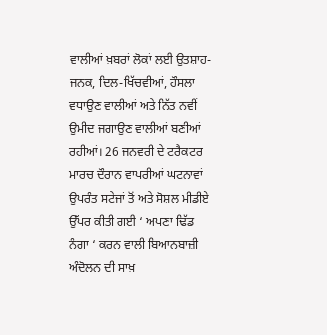ਵਾਲੀਆਂ ਖ਼ਬਰਾਂ ਲੋਕਾਂ ਲਈ ਉਤਸ਼ਾਹ-ਜਨਕ, ਦਿਲ-ਖਿੱਚਵੀਆਂ, ਹੌਸਲਾ ਵਧਾਉਣ ਵਾਲੀਆਂ ਅਤੇ ਨਿੱਤ ਨਵੀਂ ਉਮੀਦ ਜਗਾਉਣ ਵਾਲੀਆਂ ਬਣੀਆਂ ਰਹੀਆਂ। 26 ਜਨਵਰੀ ਦੇ ਟਰੈਕਟਰ ਮਾਰਚ ਦੌਰਾਨ ਵਾਪਰੀਆਂ ਘਟਨਾਵਾਂ ਉਪਰੰਤ ਸਟੇਜਾਂ ਤੋਂ ਅਤੇ ਸੋਸ਼ਲ ਮੀਡੀਏ ਉੱਪਰ ਕੀਤੀ ਗਈ ‘ ਅਪਣਾ ਢਿੱਡ ਨੰਗਾ ‘ ਕਰਨ ਵਾਲੀ ਬਿਆਨਬਾਜ਼ੀ ਅੰਦੋਲਨ ਦੀ ਸਾਖ਼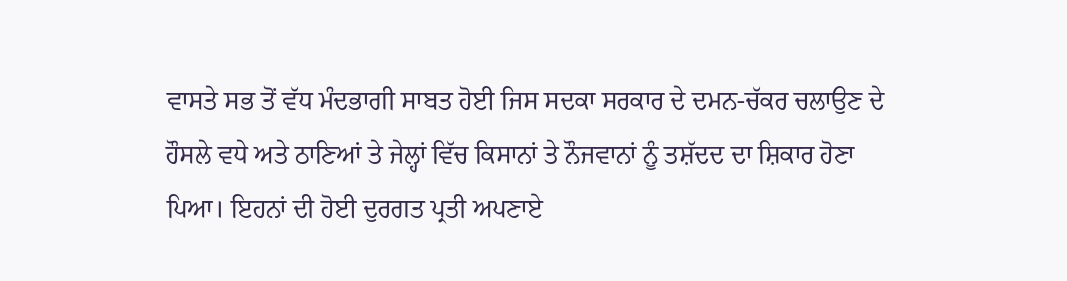ਵਾਸਤੇ ਸਭ ਤੋਂ ਵੱਧ ਮੰਦਭਾਗੀ ਸਾਬਤ ਹੋਈ ਜਿਸ ਸਦਕਾ ਸਰਕਾਰ ਦੇ ਦਮਨ-ਚੱਕਰ ਚਲਾਉਣ ਦੇ ਹੌਸਲੇ ਵਧੇ ਅਤੇ ਠਾਣਿਆਂ ਤੇ ਜੇਲ੍ਹਾਂ ਵਿੱਚ ਕਿਸਾਨਾਂ ਤੇ ਨੌਜਵਾਨਾਂ ਨੂੰ ਤਸ਼ੱਦਦ ਦਾ ਸ਼ਿਕਾਰ ਹੋਣਾ ਪਿਆ। ਇਹਨਾਂ ਦੀ ਹੋਈ ਦੁਰਗਤ ਪ੍ਰਤੀ ਅਪਣਾਏ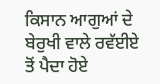ਕਿਸਾਨ ਆਗੁਆਂ ਦੇ ਬੇਰੁਖੀ ਵਾਲੇ ਰਵੱਈਏ ਤੋਂ ਪੈਦਾ ਹੋਏ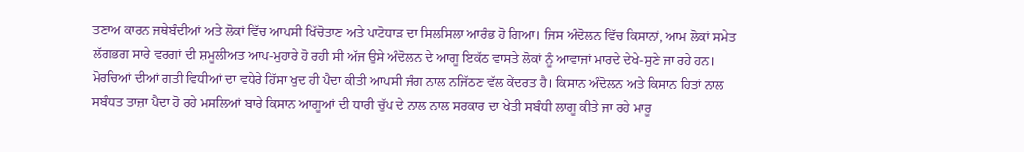ਤਣਾਅ ਕਾਰਨ ਜਥੇਬੰਦੀਆਂ ਅਤੇ ਲੋਕਾਂ ਵਿੱਚ ਆਪਸੀ ਖਿੱਚੋਤਾਣ ਅਤੇ ਪਾਟੋਧਾੜ ਦਾ ਸਿਲਸਿਲਾ ਆਰੰਭ ਹੋ ਗਿਆ। ਜਿਸ ਅੰਦੋਲਨ ਵਿੱਚ ਕਿਸਾਨਾਂ, ਆਮ ਲੋਕਾਂ ਸਮੇਤ ਲੱਗਭਗ ਸਾਰੇ ਵਰਗਾਂ ਦੀ ਸ਼ਮੂਲੀਅਤ ਆਪ-ਮੁਹਾਰੇ ਹੋ ਰਹੀ ਸੀ ਅੱਜ ਉਸੇ ਅੰਦੋਲਨ ਦੇ ਆਗੂ ਇਕੱਠ ਵਾਸਤੇ ਲੋਕਾਂ ਨੂੰ ਆਵਾਜਾਂ ਮਾਰਦੇ ਦੇਖੇ-ਸੁਣੇ ਜਾ ਰਹੇ ਹਨ। ਮੋਰਚਿਆਂ ਦੀਆਂ ਗਤੀ ਵਿਧੀਆਂ ਦਾ ਵਧੇਰੇ ਹਿੱਸਾ ਖੁਦ ਹੀ ਪੈਦਾ ਕੀਤੀ ਆਪਸੀ ਜੰਗ ਨਾਲ ਨਜਿੱਠਣ ਵੱਲ ਕੇਂਦਰਤ ਹੈ। ਕਿਸਾਨ ਅੰਦੋਲਨ ਅਤੇ ਕਿਸਾਨ ਹਿਤਾਂ ਨਾਲ ਸਬੰਧਤ ਤਾਜ਼ਾ ਪੈਦਾ ਹੋ ਰਹੇ ਮਸਲਿਆਂ ਬਾਰੇ ਕਿਸਾਨ ਆਗੂਆਂ ਦੀ ਧਾਰੀ ਚੁੱਪ ਦੇ ਨਾਲ ਨਾਲ ਸਰਕਾਰ ਦਾ ਖੇਤੀ ਸਬੰਧੀ ਲਾਗੂ ਕੀਤੇ ਜਾ ਰਹੇ ਮਾਰੂ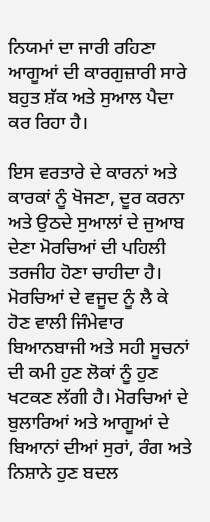ਨਿਯਮਾਂ ਦਾ ਜਾਰੀ ਰਹਿਣਾ ਆਗੂਆਂ ਦੀ ਕਾਰਗੁਜ਼ਾਰੀ ਸਾਰੇ ਬਹੁਤ ਸ਼ੱਕ ਅਤੇ ਸੁਆਲ ਪੈਦਾ ਕਰ ਰਿਹਾ ਹੈ।

ਇਸ ਵਰਤਾਰੇ ਦੇ ਕਾਰਨਾਂ ਅਤੇ ਕਾਰਕਾਂ ਨੂੰ ਖੋਜਣਾ, ਦੂਰ ਕਰਨਾ ਅਤੇ ਉਠਦੇ ਸੁਆਲਾਂ ਦੇ ਜੁਆਬ ਦੇਣਾ ਮੋਰਚਿਆਂ ਦੀ ਪਹਿਲੀ ਤਰਜੀਹ ਹੋਣਾ ਚਾਹੀਦਾ ਹੈ। ਮੋਰਚਿਆਂ ਦੇ ਵਜੂਦ ਨੂੰ ਲੈ ਕੇ ਹੋਣ ਵਾਲੀ ਜਿੰਮੇਵਾਰ ਬਿਆਨਬਾਜੀ ਅਤੇ ਸਹੀ ਸੂਚਨਾਂ ਦੀ ਕਮੀ ਹੁਣ ਲੋਕਾਂ ਨੂੰ ਹੁਣ ਖਟਕਣ ਲੱਗੀ ਹੈ। ਮੋਰਚਿਆਂ ਦੇ ਬੁਲਾਰਿਆਂ ਅਤੇ ਆਗੂਆਂ ਦੇ ਬਿਆਨਾਂ ਦੀਆਂ ਸੁਰਾਂ, ਰੰਗ ਅਤੇ ਨਿਸ਼ਾਨੇ ਹੁਣ ਬਦਲ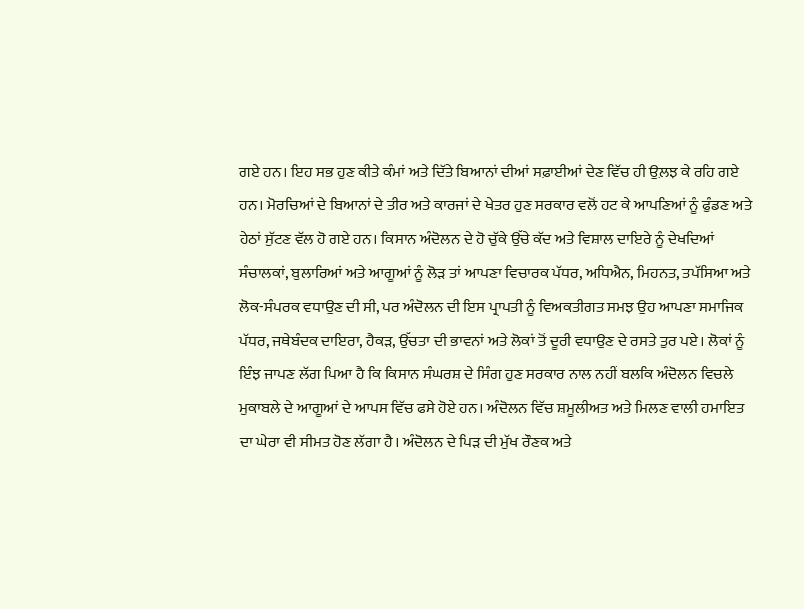ਗਏ ਹਨ। ਇਹ ਸਭ ਹੁਣ ਕੀਤੇ ਕੰਮਾਂ ਅਤੇ ਦਿੱਤੇ ਬਿਆਨਾਂ ਦੀਆਂ ਸਫ਼ਾਈਆਂ ਦੇਣ ਵਿੱਚ ਹੀ ਉਲ਼ਝ ਕੇ ਰਹਿ ਗਏ ਹਨ। ਮੋਰਚਿਆਂ ਦੇ ਬਿਆਨਾਂ ਦੇ ਤੀਰ ਅਤੇ ਕਾਰਜਾਂ ਦੇ ਖੇਤਰ ਹੁਣ ਸਰਕਾਰ ਵਲੋਂ ਹਟ ਕੇ ਆਪਣਿਆਂ ਨੂੰ ਫੁੰਡਣ ਅਤੇ ਹੇਠਾਂ ਸੁੱਟਣ ਵੱਲ ਹੋ ਗਏ ਹਨ। ਕਿਸਾਨ ਅੰਦੋਲਨ ਦੇ ਹੋ ਚੁੱਕੇ ਉੱਚੇ ਕੱਦ ਅਤੇ ਵਿਸ਼ਾਲ ਦਾਇਰੇ ਨੂੰ ਦੇਖਦਿਆਂ ਸੰਚਾਲਕਾਂ, ਬੁਲਾਰਿਆਂ ਅਤੇ ਆਗੂਆਂ ਨੂੰ ਲੋੜ ਤਾਂ ਆਪਣਾ ਵਿਚਾਰਕ ਪੱਧਰ, ਅਧਿਐਨ, ਮਿਹਨਤ, ਤਪੱਸਿਆ ਅਤੇ ਲੋਕ-ਸੰਪਰਕ ਵਧਾਉਣ ਦੀ ਸੀ, ਪਰ ਅੰਦੋਲਨ ਦੀ ਇਸ ਪ੍ਰਾਪਤੀ ਨੂੰ ਵਿਅਕਤੀਗਤ ਸਮਝ ਉਹ ਆਪਣਾ ਸਮਾਜਿਕ ਪੱਧਰ, ਜਥੇਬੰਦਕ ਦਾਇਰਾ, ਹੈਕੜ, ਉੱਚਤਾ ਦੀ ਭਾਵਨਾਂ ਅਤੇ ਲੋਕਾਂ ਤੋਂ ਦੂਰੀ ਵਧਾਉਣ ਦੇ ਰਸਤੇ ਤੁਰ ਪਏ। ਲੋਕਾਂ ਨੂੰ ਇੰਝ ਜਾਪਣ ਲੱਗ ਪਿਆ ਹੈ ਕਿ ਕਿਸਾਨ ਸੰਘਰਸ਼ ਦੇ ਸਿੰਗ ਹੁਣ ਸਰਕਾਰ ਨਾਲ ਨਹੀਂ ਬਲਕਿ ਅੰਦੋਲਨ ਵਿਚਲੇ ਮੁਕਾਬਲੇ ਦੇ ਆਗੂਆਂ ਦੇ ਆਪਸ ਵਿੱਚ ਫਸੇ ਹੋਏ ਹਨ। ਅੰਦੋਲਨ ਵਿੱਚ ਸ਼ਮੂਲੀਅਤ ਅਤੇ ਮਿਲਣ ਵਾਲੀ ਹਮਾਇਤ ਦਾ ਘੇਰਾ ਵੀ ਸੀਮਤ ਹੋਣ ਲੱਗਾ ਹੈ। ਅੰਦੋਲਨ ਦੇ ਪਿੜ ਦੀ ਮੁੱਖ ਰੌਣਕ ਅਤੇ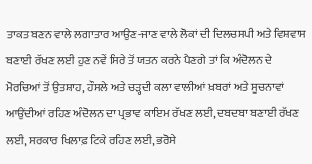ਤਾਕਤ ਬਣਨ ਵਾਲੇ ਲਗਾਤਾਰ ਆਉਣ-ਜਾਣ ਵਾਲੇ ਲੋਕਾਂ ਦੀ ਦਿਲਚਸਪੀ ਅਤੇ ਵਿਸ਼ਵਾਸ ਬਣਾਈ ਰੱਖਣ ਲਈ ਹੁਣ ਨਵੇਂ ਸਿਰੇ ਤੋਂ ਯਤਨ ਕਰਨੇ ਪੈਣਗੇ ਤਾਂ ਕਿ ਅੰਦੋਲਨ ਦੇ ਮੋਰਚਿਆਂ ਤੋਂ ਉਤਸ਼ਾਹ, ਹੌਸਲੇ ਅਤੇ ਚੜ੍ਹਦੀ ਕਲਾ ਵਾਲੀਆਂ ਖ਼ਬਰਾਂ ਅਤੇ ਸੂਚਨਾਵਾਂ ਆਉਂਦੀਆਂ ਰਹਿਣ ਅੰਦੋਲਨ ਦਾ ਪ੍ਰਭਾਵ ਕਾਇਮ ਰੱਖਣ ਲਈ, ਦਬਦਬਾ ਬਣਾਈ ਰੱਖਣ ਲਈ, ਸਰਕਾਰ ਖਿਲਾਫ਼ ਟਿਕੇ ਰਹਿਣ ਲਈ, ਭਰੋਸੇ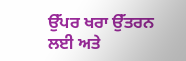ਉੱਪਰ ਖਰਾ ਉੱਤਰਨ ਲਈ ਅਤੇ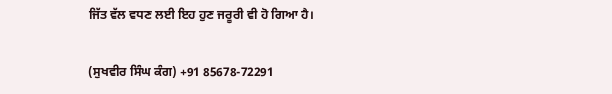ਜਿੱਤ ਵੱਲ ਵਧਣ ਲਈ ਇਹ ਹੁਣ ਜਰੂਰੀ ਵੀ ਹੋ ਗਿਆ ਹੈ।

(ਸੁਖਵੀਰ ਸਿੰਘ ਕੰਗ) +91 85678-72291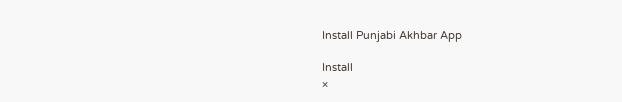Install Punjabi Akhbar App

Install
×